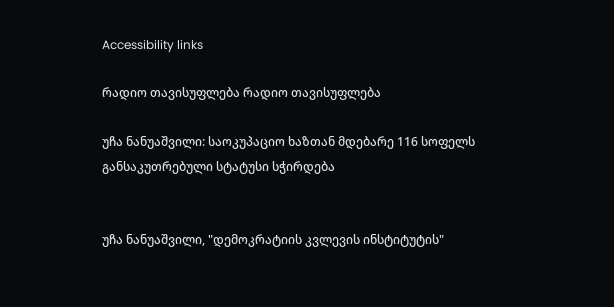Accessibility links

რადიო თავისუფლება რადიო თავისუფლება

უჩა ნანუაშვილი: საოკუპაციო ხაზთან მდებარე 116 სოფელს განსაკუთრებული სტატუსი სჭირდება


უჩა ნანუაშვილი, "დემოკრატიის კვლევის ინსტიტუტის"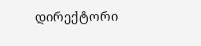დირექტორი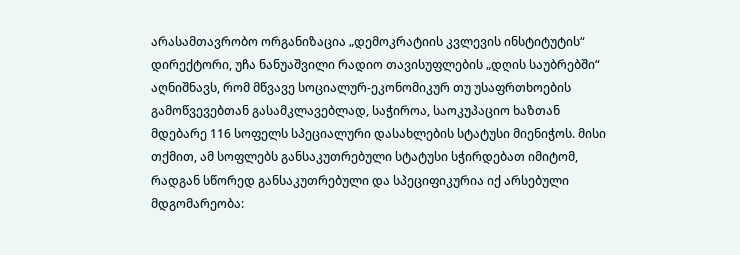არასამთავრობო ორგანიზაცია „დემოკრატიის კვლევის ინსტიტუტის“ დირექტორი, უჩა ნანუაშვილი რადიო თავისუფლების „დღის საუბრებში“ აღნიშნავს, რომ მწვავე სოციალურ-ეკონომიკურ თუ უსაფრთხოების გამოწვევებთან გასამკლავებლად, საჭიროა, საოკუპაციო ხაზთან მდებარე 116 სოფელს სპეციალური დასახლების სტატუსი მიენიჭოს. მისი თქმით, ამ სოფლებს განსაკუთრებული სტატუსი სჭირდებათ იმიტომ, რადგან სწორედ განსაკუთრებული და სპეციფიკურია იქ არსებული მდგომარეობა: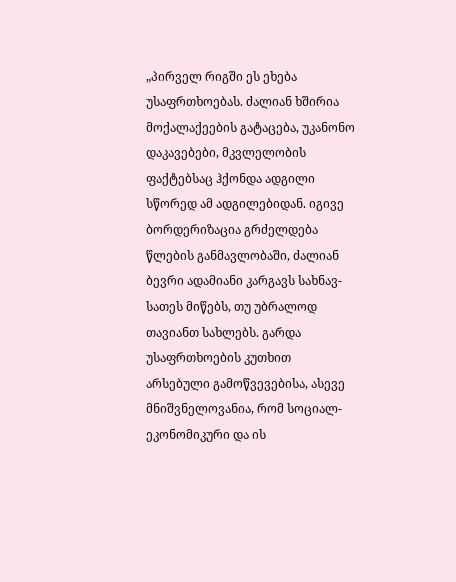„პირველ რიგში ეს ეხება უსაფრთხოებას. ძალიან ხშირია მოქალაქეების გატაცება, უკანონო დაკავებები, მკვლელობის ფაქტებსაც ჰქონდა ადგილი სწორედ ამ ადგილებიდან. იგივე ბორდერიზაცია გრძელდება წლების განმავლობაში, ძალიან ბევრი ადამიანი კარგავს სახნავ-სათეს მიწებს, თუ უბრალოდ თავიანთ სახლებს. გარდა უსაფრთხოების კუთხით არსებული გამოწვევებისა, ასევე მნიშვნელოვანია, რომ სოციალ-ეკონომიკური და ის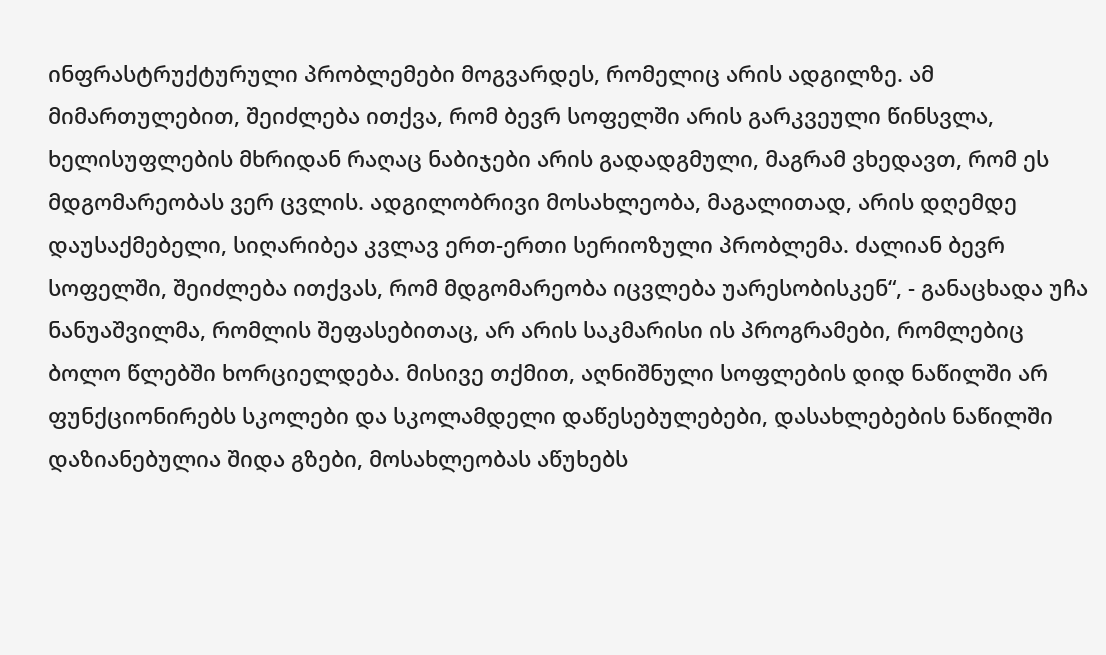ინფრასტრუქტურული პრობლემები მოგვარდეს, რომელიც არის ადგილზე. ამ მიმართულებით, შეიძლება ითქვა, რომ ბევრ სოფელში არის გარკვეული წინსვლა, ხელისუფლების მხრიდან რაღაც ნაბიჯები არის გადადგმული, მაგრამ ვხედავთ, რომ ეს მდგომარეობას ვერ ცვლის. ადგილობრივი მოსახლეობა, მაგალითად, არის დღემდე დაუსაქმებელი, სიღარიბეა კვლავ ერთ-ერთი სერიოზული პრობლემა. ძალიან ბევრ სოფელში, შეიძლება ითქვას, რომ მდგომარეობა იცვლება უარესობისკენ“, - განაცხადა უჩა ნანუაშვილმა, რომლის შეფასებითაც, არ არის საკმარისი ის პროგრამები, რომლებიც ბოლო წლებში ხორციელდება. მისივე თქმით, აღნიშნული სოფლების დიდ ნაწილში არ ფუნქციონირებს სკოლები და სკოლამდელი დაწესებულებები, დასახლებების ნაწილში დაზიანებულია შიდა გზები, მოსახლეობას აწუხებს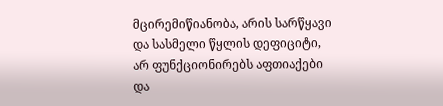მცირემიწიანობა, არის სარწყავი და სასმელი წყლის დეფიციტი, არ ფუნქციონირებს აფთიაქები და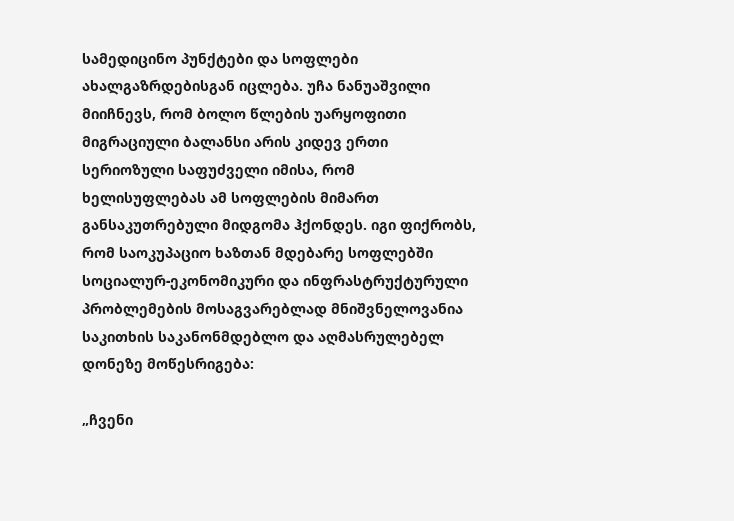სამედიცინო პუნქტები და სოფლები ახალგაზრდებისგან იცლება. უჩა ნანუაშვილი მიიჩნევს, რომ ბოლო წლების უარყოფითი მიგრაციული ბალანსი არის კიდევ ერთი სერიოზული საფუძველი იმისა, რომ ხელისუფლებას ამ სოფლების მიმართ განსაკუთრებული მიდგომა ჰქონდეს. იგი ფიქრობს, რომ საოკუპაციო ხაზთან მდებარე სოფლებში სოციალურ-ეკონომიკური და ინფრასტრუქტურული პრობლემების მოსაგვარებლად მნიშვნელოვანია საკითხის საკანონმდებლო და აღმასრულებელ დონეზე მოწესრიგება:

„ჩვენი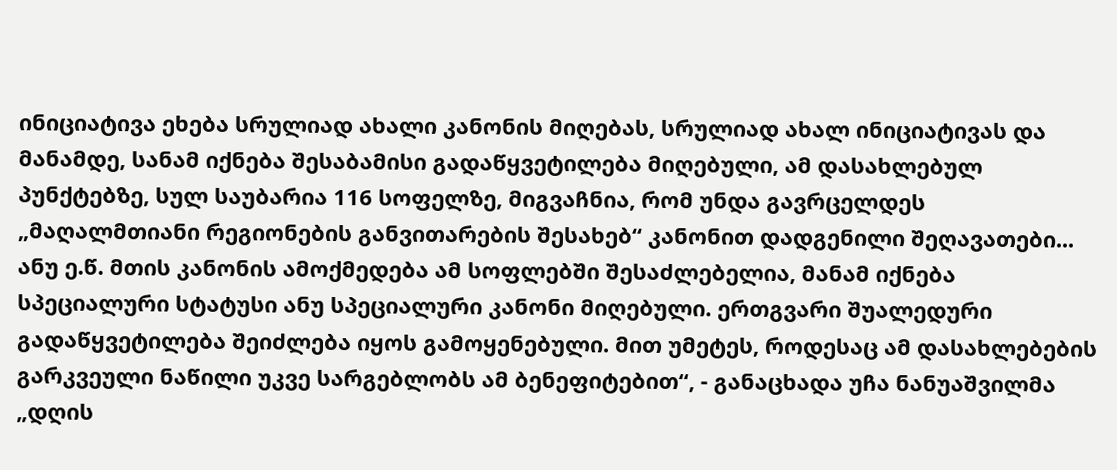ინიციატივა ეხება სრულიად ახალი კანონის მიღებას, სრულიად ახალ ინიციატივას და მანამდე, სანამ იქნება შესაბამისი გადაწყვეტილება მიღებული, ამ დასახლებულ პუნქტებზე, სულ საუბარია 116 სოფელზე, მიგვაჩნია, რომ უნდა გავრცელდეს „მაღალმთიანი რეგიონების განვითარების შესახებ“ კანონით დადგენილი შეღავათები... ანუ ე.წ. მთის კანონის ამოქმედება ამ სოფლებში შესაძლებელია, მანამ იქნება სპეციალური სტატუსი ანუ სპეციალური კანონი მიღებული. ერთგვარი შუალედური გადაწყვეტილება შეიძლება იყოს გამოყენებული. მით უმეტეს, როდესაც ამ დასახლებების გარკვეული ნაწილი უკვე სარგებლობს ამ ბენეფიტებით“, - განაცხადა უჩა ნანუაშვილმა „დღის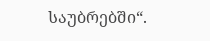საუბრებში“.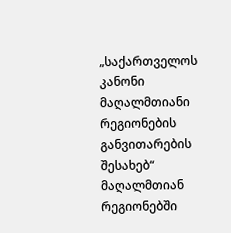„საქართველოს კანონი მაღალმთიანი რეგიონების განვითარების შესახებ“ მაღალმთიან რეგიონებში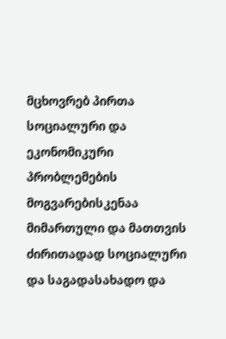მცხოვრებ პირთა სოციალური და ეკონომიკური პრობლემების მოგვარებისკენაა მიმართული და მათთვის ძირითადად სოციალური და საგადასახადო და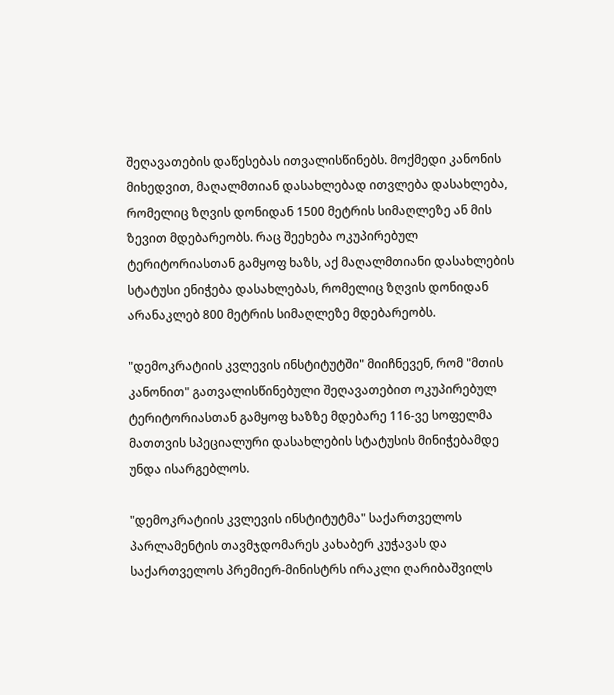შეღავათების დაწესებას ითვალისწინებს. მოქმედი კანონის მიხედვით, მაღალმთიან დასახლებად ითვლება დასახლება, რომელიც ზღვის დონიდან 1500 მეტრის სიმაღლეზე ან მის ზევით მდებარეობს. რაც შეეხება ოკუპირებულ ტერიტორიასთან გამყოფ ხაზს, აქ მაღალმთიანი დასახლების სტატუსი ენიჭება დასახლებას, რომელიც ზღვის დონიდან არანაკლებ 800 მეტრის სიმაღლეზე მდებარეობს.

"დემოკრატიის კვლევის ინსტიტუტში" მიიჩნევენ, რომ "მთის კანონით" გათვალისწინებული შეღავათებით ოკუპირებულ ტერიტორიასთან გამყოფ ხაზზე მდებარე 116-ვე სოფელმა მათთვის სპეციალური დასახლების სტატუსის მინიჭებამდე უნდა ისარგებლოს.

"დემოკრატიის კვლევის ინსტიტუტმა" საქართველოს პარლამენტის თავმჯდომარეს კახაბერ კუჭავას და საქართველოს პრემიერ-მინისტრს ირაკლი ღარიბაშვილს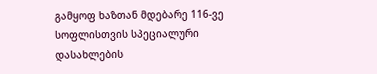გამყოფ ხაზთან მდებარე 116-ვე სოფლისთვის სპეციალური დასახლების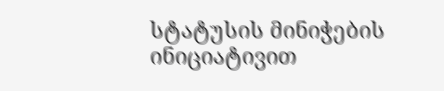სტატუსის მინიჭების ინიციატივით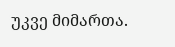უკვე მიმართა.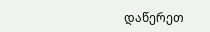დაწერეთ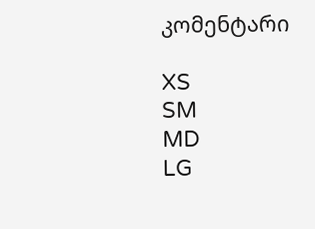კომენტარი

XS
SM
MD
LG